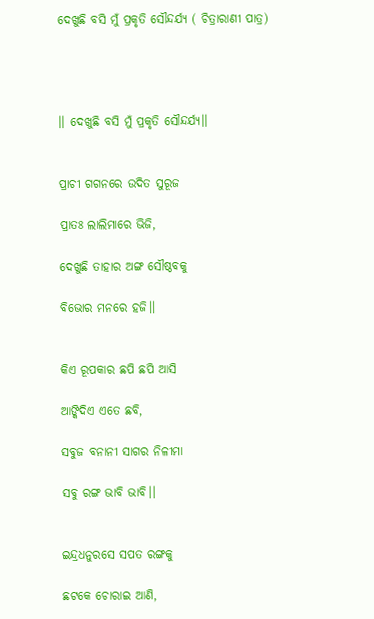ଦେଖୁଛି ବସି ମୁଁ ପ୍ରକୃତି ସୌନ୍ଦର୍ଯ୍ୟ ( ଚିତ୍ରାରାଣୀ ପାତ୍ର)




।। ଦେଖୁଛି ବସି ମୁଁ ପ୍ରକୃତି ସୌନ୍ଦର୍ଯ୍ୟ।।


ପ୍ରାଚୀ ଗଗନରେ ଉଦିତ ସୁରୂଜ

ପ୍ରାତଃ ଲାଲିମାରେ ଭିଜି,

ଦେଖୁଛି ତାହାର ଅଙ୍ଗ ସୌଷ୍ଠବକୁ

ବିଭୋର ମନରେ ହଜି।।


କିଏ ରୂପକାର ଛପି ଛପି ଆସି

ଆଙ୍କିଦିଏ ଏତେ ଛବି,

ସବୁଜ ବନାନୀ ସାଗର ନିଳୀମା

ସବୁ ରଙ୍ଗ ଭାବି ଭାବି।।


ଇନ୍ଦ୍ରଧନୁରସେ ସପତ ରଙ୍ଗକୁ

ଛଟକେ ଚୋରାଇ ଆଣି,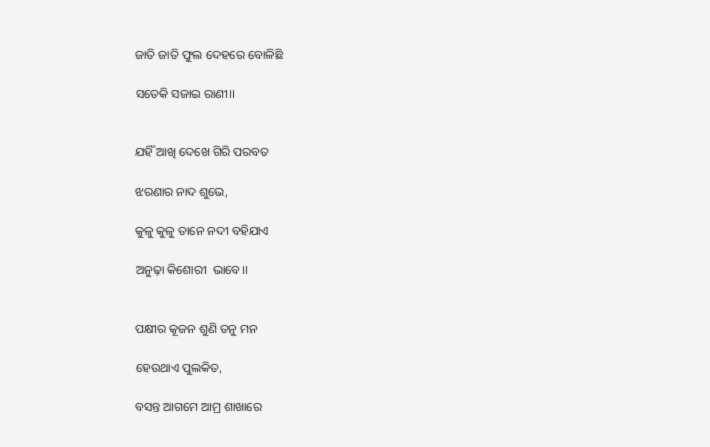ଜାତି ଜାତି ଫୁଲ ଦେହରେ ବୋଳିଛି

ସତେକି ସଜାଇ ରାଣୀ।।


ଯହିଁ ଆଖି ଦେଖେ ଗିରି ପରବତ

ଝରଣାର ନାଦ ଶୁଭେ,

କୁଳୁ କୁଳୁ ତାନେ ନଦୀ ବହିଯାଏ

ଅନୁଢ଼ା କିଶୋରୀ  ଭାବେ।।


ପକ୍ଷୀର କୂଜନ ଶୁଣି ତନୁ ମନ

ହେଉଥାଏ ପୁଲକିତ,

ବସନ୍ତ ଆଗମେ ଆମ୍ର ଶାଖାରେ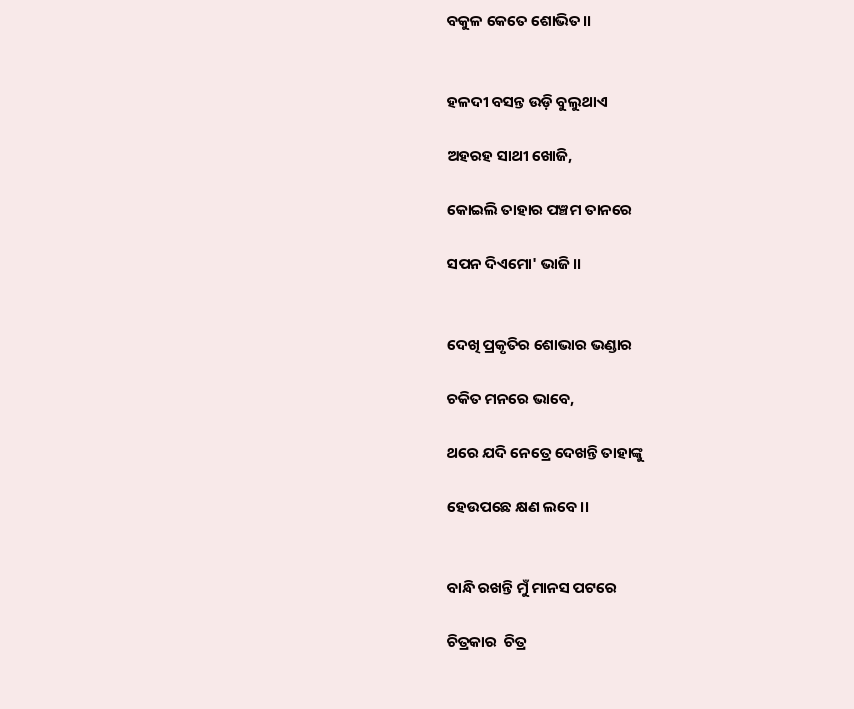ବକୁଳ କେତେ ଶୋଭିତ।।


ହଳଦୀ ବସନ୍ତ ଉଡ଼ି ବୁଲୁଥାଏ

ଅହରହ ସାଥୀ ଖୋଜି,

କୋଇଲି ତାହାର ପଞ୍ଚମ ତାନରେ

ସପନ ଦିଏମୋ' ଭାଜି।।


ଦେଖି ପ୍ରକୃତିର ଶୋଭାର ଭଣ୍ଡାର

ଚକିତ ମନରେ ଭାବେ,

ଥରେ ଯଦି ନେତ୍ରେ ଦେଖନ୍ତି ତାହାଙ୍କୁ

ହେଉପଛେ କ୍ଷଣ ଲବେ।।


ବାନ୍ଧି ରଖନ୍ତି ମୁଁ ମାନସ ପଟରେ

ଚିତ୍ରକାର  ଚିତ୍ର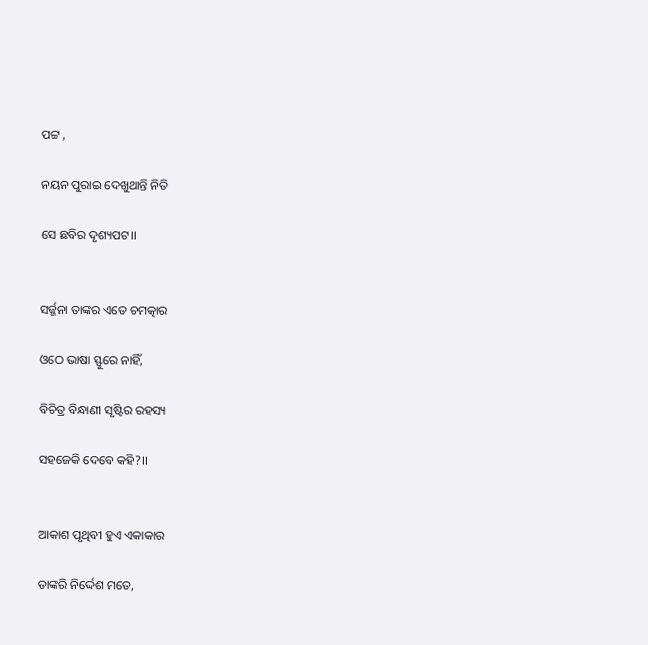ପଟ୍ଟ ,

ନୟନ ପୁରାଇ ଦେଖୁଥାନ୍ତି ନିତି

ସେ ଛବିର ଦୃଶ୍ୟପଟ।।


ସର୍ଜ୍ଜନା ତାଙ୍କର ଏତେ ଚମତ୍କାର

ଓଠେ ଭାଷା ସ୍ଫୁରେ ନାହିଁ,

ବିଚିତ୍ର ବିନ୍ଧାଣୀ ସୃଷ୍ଟିର ରହସ୍ୟ

ସହଜେକି ଦେବେ କହି?।।


ଆକାଶ ପୃଥିବୀ ହୁଏ ଏକାକାର

ତାଙ୍କରି ନିର୍ଦ୍ଦେଶ ମତେ,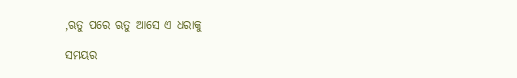,ଋତୁ ପରେ ଋତୁ ଆସେ ଏ ଧରାକୁ

ସମୟର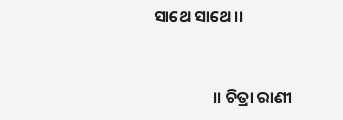ସାଥେ ସାଥେ।।


                ।। ଚିତ୍ରା ରାଣୀ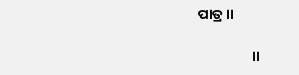ପାତ୍ର।।

                 ।।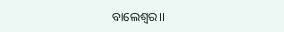ବାଲେଶ୍ବର।।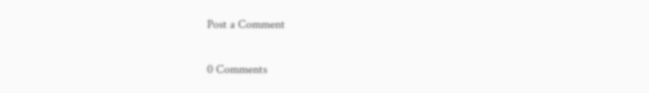Post a Comment

0 Comments